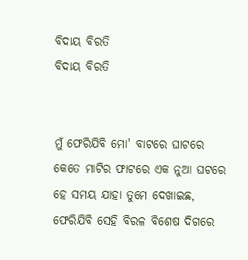ବିଦାୟ ବିରତି
ବିଦାୟ ବିରତି


ମୁଁ ଫେରିଯିବି ମୋ' ବାଟରେ ଘାଟରେ
କେତେ ମାଟିର ଫାଟରେ ଏକ ନୁଆ ଘଟରେ
ହେ ସମୟ ଯାହା ତୁମେ ଦେଖାଇଛ,
ଫେରିଯିବି ସେହି ବିରଳ ବିଶେଷ ଦିଗରେ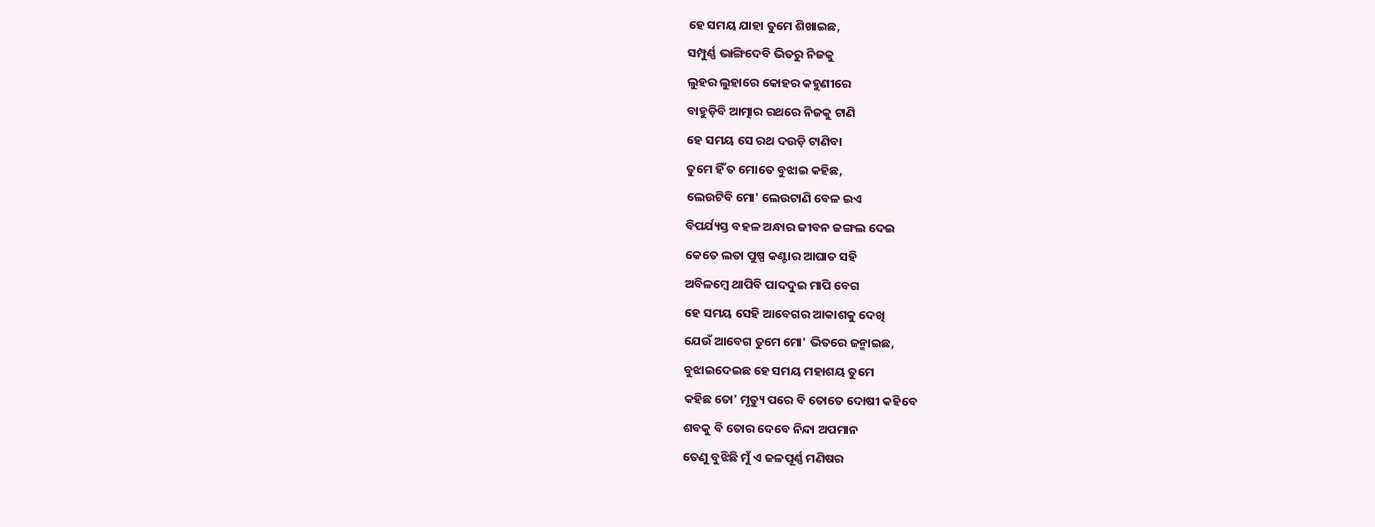ହେ ସମୟ ଯାହା ତୁମେ ଶିଖାଇଛ,
ସମ୍ପୁର୍ଣ୍ଣ ଭାଙ୍ଗିଦେବି ଭିତରୁ ନିଜକୁ
ଲୁହର ଲୁହାରେ କୋହର କହୁଣୀରେ
ବାହୁଡ଼ିବି ଆତ୍ମାର ରଥରେ ନିଜକୁ ଟାଣି
ହେ ସମୟ ସେ ରଥ ଦଉଡ଼ି ଟାଣିବା
ତୁମେ ହିଁ ତ ମୋତେ ବୁଝାଇ କହିଛ,
ଲେଉଟିବି ମୋ' ଲେଉଟାଣି ବେଳ ଇଏ
ବିପର୍ଯ୍ୟସ୍ତ ବହଳ ଅନ୍ଧାର ଜୀବନ ଜଙ୍ଗଲ ଦେଇ
କେତେ ଲତା ପୁଷ୍ପ କଣ୍ଟାର ଆଘାତ ସହି
ଅବିଳମ୍ବେ ଥାପିବି ପାଦଦୁଇ ମାପି ବେଗ
ହେ ସମୟ ସେହି ଆବେଗର ଆକାଶକୁ ଦେଖି
ଯେଉଁ ଆବେଗ ତୁମେ ମୋ' ଭିତରେ ଜନ୍ମାଇଛ,
ବୁଝାଇଦେଇଛ ହେ ସମୟ ମହାଶୟ ତୁମେ
କହିଛ ତୋ' ମୃତ୍ୟୁ ପରେ ବି ତୋତେ ଦୋଷୀ କହିବେ
ଶବକୁ ବି ତୋର ଦେବେ ନିନ୍ଦା ଅପମାନ
ତେଣୁ ବୁଝିଛି ମୁଁ ଏ ଜଳପୂର୍ଣ୍ଣ ମଣିଷର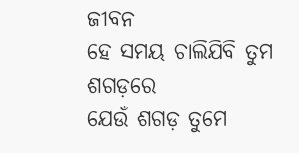ଜୀବନ
ହେ ସମୟ ଚାଲିଯିବି ତୁମ ଶଗଡ଼ରେ
ଯେଉଁ ଶଗଡ଼ ତୁମେ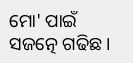ମୋ' ପାଇଁ ସଜତ୍ନେ ଗଢିଛ।